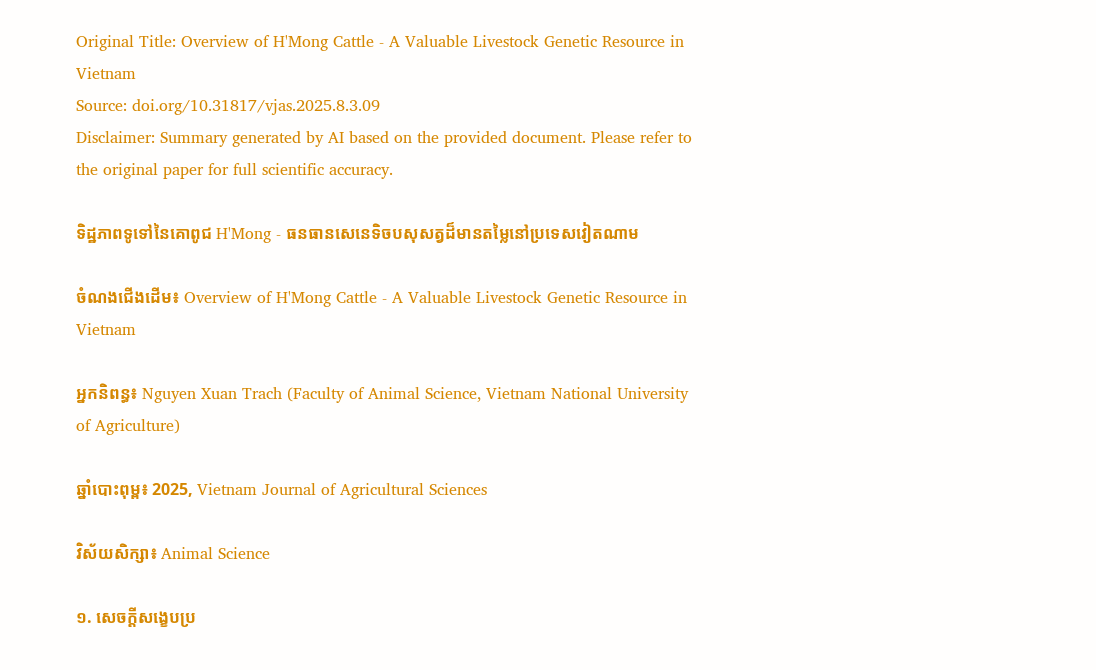Original Title: Overview of H'Mong Cattle - A Valuable Livestock Genetic Resource in Vietnam
Source: doi.org/10.31817/vjas.2025.8.3.09
Disclaimer: Summary generated by AI based on the provided document. Please refer to the original paper for full scientific accuracy.

ទិដ្ឋភាពទូទៅនៃគោពូជ H'Mong - ធនធានសេនេទិចបសុសត្វដ៏មានតម្លៃនៅប្រទេសវៀតណាម

ចំណងជើងដើម៖ Overview of H'Mong Cattle - A Valuable Livestock Genetic Resource in Vietnam

អ្នកនិពន្ធ៖ Nguyen Xuan Trach (Faculty of Animal Science, Vietnam National University of Agriculture)

ឆ្នាំបោះពុម្ព៖ 2025, Vietnam Journal of Agricultural Sciences

វិស័យសិក្សា៖ Animal Science

១. សេចក្តីសង្ខេបប្រ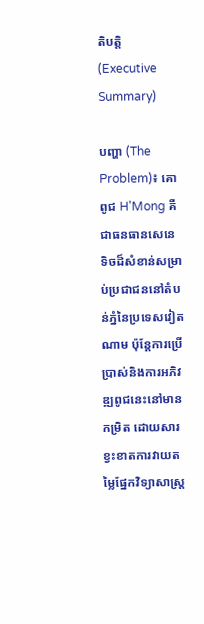តិបត្តិ (Executive Summary)

បញ្ហា (The Problem)៖ គោពូជ H'Mong គឺជាធនធានសេនេទិចដ៏សំខាន់សម្រាប់ប្រជាជននៅតំបន់ភ្នំនៃប្រទេសវៀតណាម ប៉ុន្តែការប្រើប្រាស់និងការអភិវឌ្ឍពូជនេះនៅមានកម្រិត ដោយសារខ្វះខាតការវាយតម្លៃផ្នែកវិទ្យាសាស្ត្រ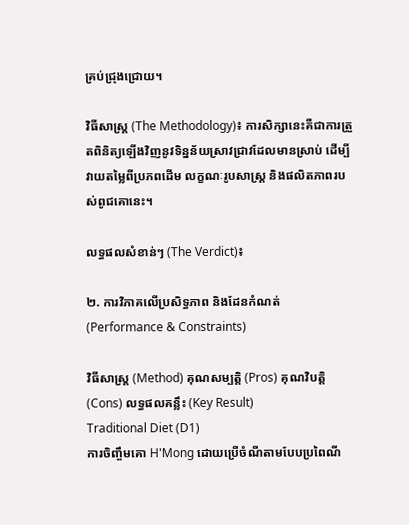គ្រប់ជ្រុងជ្រោយ។

វិធីសាស្ត្រ (The Methodology)៖ ការសិក្សានេះគឺជាការត្រួតពិនិត្យឡើងវិញនូវទិន្នន័យស្រាវជ្រាវដែលមានស្រាប់ ដើម្បីវាយតម្លៃពីប្រភពដើម លក្ខណៈរូបសាស្ត្រ និងផលិតភាពរបស់ពូជគោនេះ។

លទ្ធផលសំខាន់ៗ (The Verdict)៖

២. ការវិភាគលើប្រសិទ្ធភាព និងដែនកំណត់ (Performance & Constraints)

វិធីសាស្ត្រ (Method) គុណសម្បត្តិ (Pros) គុណវិបត្តិ (Cons) លទ្ធផលគន្លឹះ (Key Result)
Traditional Diet (D1)
ការចិញ្ចឹមគោ H'Mong ដោយប្រើចំណីតាមបែបប្រពៃណី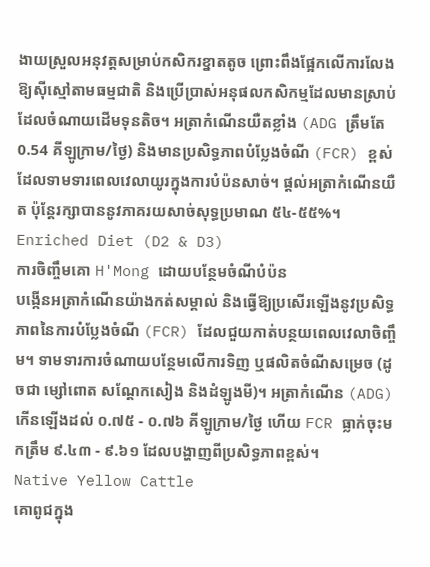ងាយស្រួលអនុវត្តសម្រាប់កសិករខ្នាតតូច ព្រោះពឹងផ្អែកលើការលែងឱ្យស៊ីស្មៅតាមធម្មជាតិ និងប្រើប្រាស់អនុផលកសិកម្មដែលមានស្រាប់ ដែលចំណាយដើមទុនតិច។ អត្រាកំណើនយឺតខ្លាំង (ADG ត្រឹមតែ 0.54 គីឡូក្រាម/ថ្ងៃ) និងមានប្រសិទ្ធភាពបំប្លែងចំណី (FCR) ខ្ពស់ ដែលទាមទារពេលវេលាយូរក្នុងការបំប៉នសាច់។ ផ្តល់អត្រាកំណើនយឺត ប៉ុន្តែរក្សាបាននូវភាគរយសាច់សុទ្ធប្រមាណ ៥៤-៥៥%។
Enriched Diet (D2 & D3)
ការចិញ្ចឹមគោ H'Mong ដោយបន្ថែមចំណីបំប៉ន
បង្កើនអត្រាកំណើនយ៉ាងកត់សម្គាល់ និងធ្វើឱ្យប្រសើរឡើងនូវប្រសិទ្ធភាពនៃការបំប្លែងចំណី (FCR) ដែលជួយកាត់បន្ថយពេលវេលាចិញ្ចឹម។ ទាមទារការចំណាយបន្ថែមលើការទិញ ឬផលិតចំណីសម្រេច (ដូចជា ម្សៅពោត សណ្តែកសៀង និងដំឡូងមី)។ អត្រាកំណើន (ADG) កើនឡើងដល់ ០.៧៥ - ០.៧៦ គីឡូក្រាម/ថ្ងៃ ហើយ FCR ធ្លាក់ចុះមកត្រឹម ៩.៤៣ - ៩.៦១ ដែលបង្ហាញពីប្រសិទ្ធភាពខ្ពស់។
Native Yellow Cattle
គោពូជក្នុង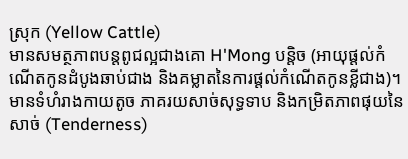ស្រុក (Yellow Cattle)
មានសមត្ថភាពបន្តពូជល្អជាងគោ H'Mong បន្តិច (អាយុផ្តល់កំណើតកូនដំបូងឆាប់ជាង និងគម្លាតនៃការផ្តល់កំណើតកូនខ្លីជាង)។ មានទំហំរាងកាយតូច ភាគរយសាច់សុទ្ធទាប និងកម្រិតភាពផុយនៃសាច់ (Tenderness)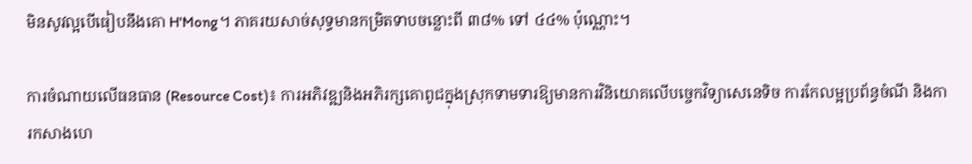មិនសូវល្អបើធៀបនឹងគោ H'Mong។ ភាគរយសាច់សុទ្ធមានកម្រិតទាបចន្លោះពី ៣៨% ទៅ ៤៤% ប៉ុណ្ណោះ។

ការចំណាយលើធនធាន (Resource Cost)៖ ការអភិវឌ្ឍនិងអភិរក្សគោពូជក្នុងស្រុកទាមទារឱ្យមានការវិនិយោគលើបច្ចេកវិទ្យាសេនេទិច ការកែលម្អប្រព័ន្ធចំណី និងការកសាងហេ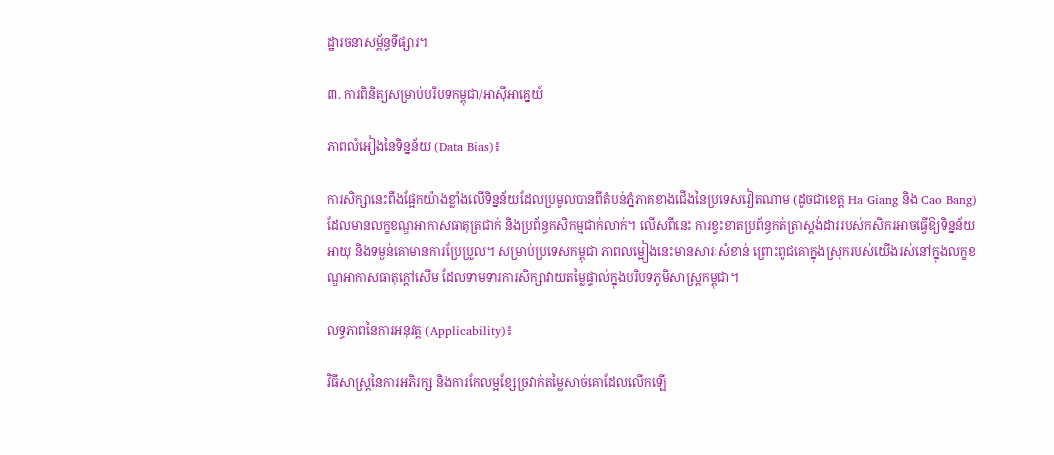ដ្ឋារចនាសម្ព័ន្ធទីផ្សារ។

៣. ការពិនិត្យសម្រាប់បរិបទកម្ពុជា/អាស៊ីអាគ្នេយ៍

ភាពលំអៀងនៃទិន្នន័យ (Data Bias)៖

ការសិក្សានេះពឹងផ្អែកយ៉ាងខ្លាំងលើទិន្នន័យដែលប្រមូលបានពីតំបន់ភ្នំភាគខាងជើងនៃប្រទេសវៀតណាម (ដូចជាខេត្ត Ha Giang និង Cao Bang) ដែលមានលក្ខខណ្ឌអាកាសធាតុត្រជាក់ និងប្រព័ន្ធកសិកម្មជាក់លាក់។ លើសពីនេះ ការខ្វះខាតប្រព័ន្ធកត់ត្រាស្តង់ដាររបស់កសិករអាចធ្វើឱ្យទិន្នន័យអាយុ និងទម្ងន់គោមានការប្រែប្រួល។ សម្រាប់ប្រទេសកម្ពុជា ភាពលម្អៀងនេះមានសារៈសំខាន់ ព្រោះពូជគោក្នុងស្រុករបស់យើងរស់នៅក្នុងលក្ខខណ្ឌអាកាសធាតុក្តៅសើម ដែលទាមទារការសិក្សាវាយតម្លៃផ្ទាល់ក្នុងបរិបទភូមិសាស្ត្រកម្ពុជា។

លទ្ធភាពនៃការអនុវត្ត (Applicability)៖

វិធីសាស្ត្រនៃការអភិរក្ស និងការកែលម្អខ្សែច្រវាក់តម្លៃសាច់គោដែលលើកឡើ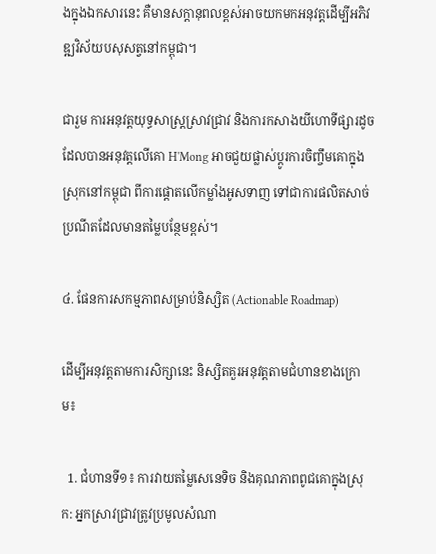ងក្នុងឯកសារនេះ គឺមានសក្តានុពលខ្ពស់អាចយកមកអនុវត្តដើម្បីអភិវឌ្ឍវិស័យបសុសត្វនៅកម្ពុជា។

ជារួម ការអនុវត្តយុទ្ធសាស្ត្រស្រាវជ្រាវ និងការកសាងយីហោទីផ្សារដូចដែលបានអនុវត្តលើគោ H'Mong អាចជួយផ្លាស់ប្តូរការចិញ្ចឹមគោក្នុងស្រុកនៅកម្ពុជា ពីការផ្តោតលើកម្លាំងអូសទាញ ទៅជាការផលិតសាច់ប្រណីតដែលមានតម្លៃបន្ថែមខ្ពស់។

៤. ផែនការសកម្មភាពសម្រាប់និស្សិត (Actionable Roadmap)

ដើម្បីអនុវត្តតាមការសិក្សានេះ និស្សិតគួរអនុវត្តតាមជំហានខាងក្រោម៖

  1. ជំហានទី១៖ ការវាយតម្លៃសេនេទិច និងគុណភាពពូជគោក្នុងស្រុក: អ្នកស្រាវជ្រាវត្រូវប្រមូលសំណា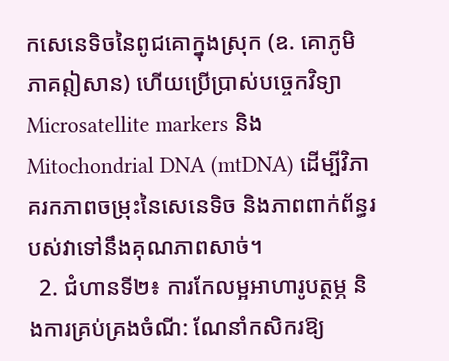កសេនេទិចនៃពូជគោក្នុងស្រុក (ឧ. គោភូមិភាគឦសាន) ហើយប្រើប្រាស់បច្ចេកវិទ្យា Microsatellite markers និង Mitochondrial DNA (mtDNA) ដើម្បីវិភាគរកភាពចម្រុះនៃសេនេទិច និងភាពពាក់ព័ន្ធរបស់វាទៅនឹងគុណភាពសាច់។
  2. ជំហានទី២៖ ការកែលម្អអាហារូបត្ថម្ភ និងការគ្រប់គ្រងចំណី: ណែនាំកសិករឱ្យ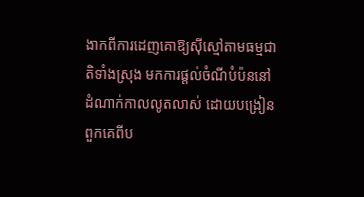ងាកពីការដេញគោឱ្យស៊ីស្មៅតាមធម្មជាតិទាំងស្រុង មកការផ្តល់ចំណីបំប៉ននៅដំណាក់កាលលូតលាស់ ដោយបង្រៀនពួកគេពីប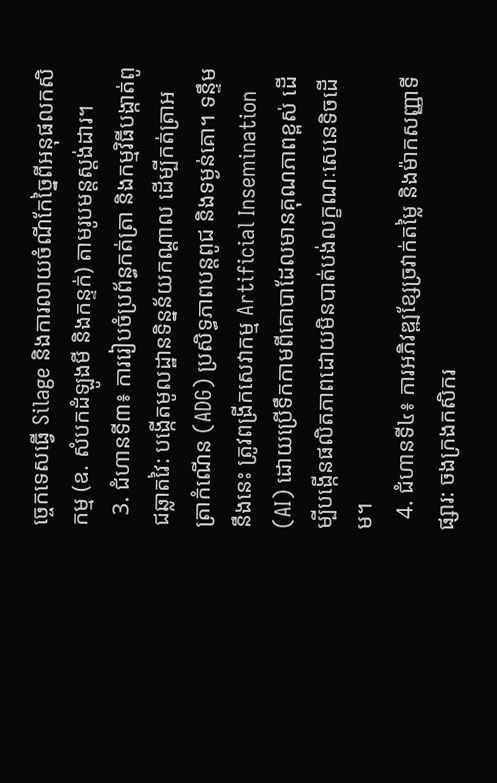ច្ចេកទេសធ្វើ Silage និងការលាយចំណីកែច្នៃពីអនុផលកសិកម្ម (ឧ. សំបកដំឡូងមី និងកន្ទក់) តាមរូបមន្តស្តង់ដារ។
  3. ជំហានទី៣៖ ការរៀបចំប្រព័ន្ធកត់ត្រា និងកម្មវិធីបង្កាត់ពូជឆ្លាតវៃ: បង្កើតមូលដ្ឋានទិន្នន័យកណ្តាល ដើម្បីកត់ត្រាអត្រាកំណើន (ADG) ប្រសិទ្ធភាពបន្តពូជ និងទម្ងន់គោ។ ទន្ទឹមនឹងនេះ ត្រូវពង្រីកសេវាកម្ម Artificial Insemination (AI) ដោយប្រើទឹកកាមពីគោបាដែលមានគុណភាពខ្ពស់ ដើម្បីបង្កើនផលិតភាពដោយមិនបាត់បង់លក្ខណៈសេនេទិចដើម។
  4. ជំហានទី៤៖ ការអភិវឌ្ឍខ្សែច្រវាក់តម្លៃ និងម៉ាកសញ្ញាទីផ្សារ: ចងក្រងកសិករ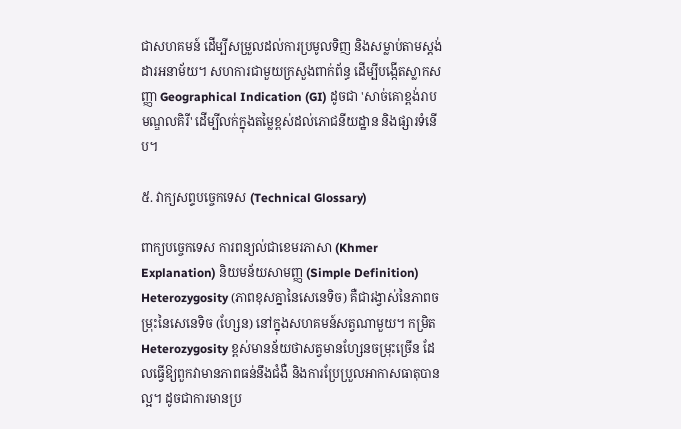ជាសហគមន៍ ដើម្បីសម្រួលដល់ការប្រមូលទិញ និងសម្លាប់តាមស្តង់ដារអនាម័យ។ សហការជាមួយក្រសួងពាក់ព័ន្ធ ដើម្បីបង្កើតស្លាកសញ្ញា Geographical Indication (GI) ដូចជា 'សាច់គោខ្ពង់រាបមណ្ឌលគិរី' ដើម្បីលក់ក្នុងតម្លៃខ្ពស់ដល់ភោជនីយដ្ឋាន និងផ្សារទំនើប។

៥. វាក្យសព្ទបច្ចេកទេស (Technical Glossary)

ពាក្យបច្ចេកទេស ការពន្យល់ជាខេមរភាសា (Khmer Explanation) និយមន័យសាមញ្ញ (Simple Definition)
Heterozygosity (ភាពខុសគ្នានៃសេនេទិច) គឺជារង្វាស់នៃភាពចម្រុះនៃសេនេទិច (ហ្សែន) នៅក្នុងសហគមន៍សត្វណាមួយ។ កម្រិត Heterozygosity ខ្ពស់មានន័យថាសត្វមានហ្សែនចម្រុះច្រើន ដែលធ្វើឱ្យពួកវាមានភាពធន់នឹងជំងឺ និងការប្រែប្រួលអាកាសធាតុបានល្អ។ ដូចជាការមានប្រ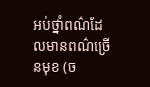អប់ថ្នាំពណ៌ដែលមានពណ៌ច្រើនមុខ (ច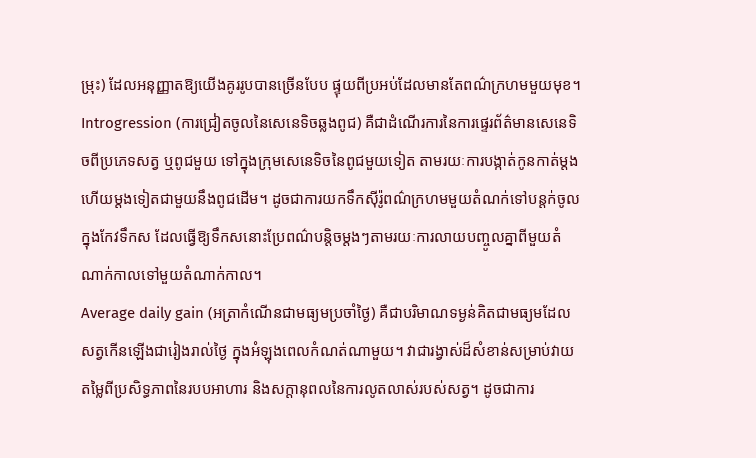ម្រុះ) ដែលអនុញ្ញាតឱ្យយើងគូររូបបានច្រើនបែប ផ្ទុយពីប្រអប់ដែលមានតែពណ៌ក្រហមមួយមុខ។
Introgression (ការជ្រៀតចូលនៃសេនេទិចឆ្លងពូជ) គឺជាដំណើរការនៃការផ្ទេរព័ត៌មានសេនេទិចពីប្រភេទសត្វ ឬពូជមួយ ទៅក្នុងក្រុមសេនេទិចនៃពូជមួយទៀត តាមរយៈការបង្កាត់កូនកាត់ម្តងហើយម្តងទៀតជាមួយនឹងពូជដើម។ ដូចជាការយកទឹកស៊ីរ៉ូពណ៌ក្រហមមួយតំណក់ទៅបន្តក់ចូលក្នុងកែវទឹកស ដែលធ្វើឱ្យទឹកសនោះប្រែពណ៌បន្តិចម្តងៗតាមរយៈការលាយបញ្ចូលគ្នាពីមួយតំណាក់កាលទៅមួយតំណាក់កាល។
Average daily gain (អត្រាកំណើនជាមធ្យមប្រចាំថ្ងៃ) គឺជាបរិមាណទម្ងន់គិតជាមធ្យមដែលសត្វកើនឡើងជារៀងរាល់ថ្ងៃ ក្នុងអំឡុងពេលកំណត់ណាមួយ។ វាជារង្វាស់ដ៏សំខាន់សម្រាប់វាយតម្លៃពីប្រសិទ្ធភាពនៃរបបអាហារ និងសក្តានុពលនៃការលូតលាស់របស់សត្វ។ ដូចជាការ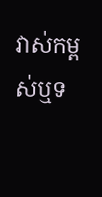វាស់កម្ពស់ឬទ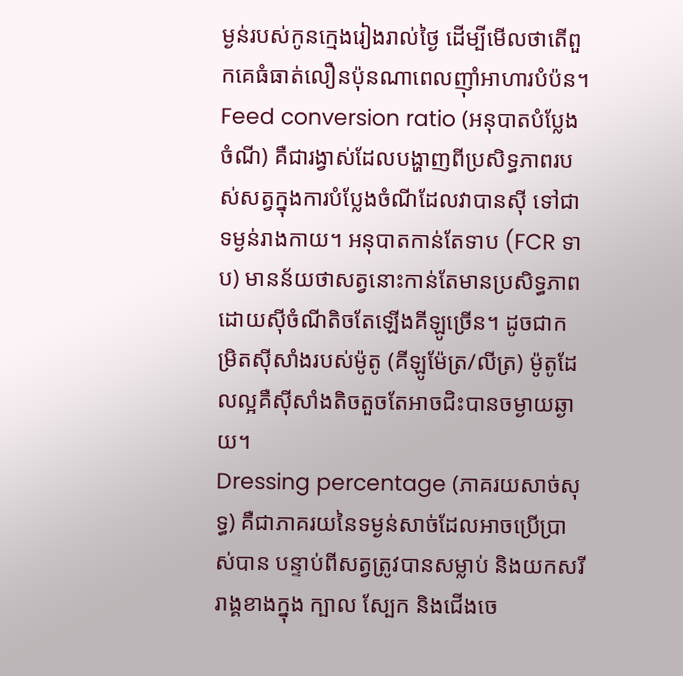ម្ងន់របស់កូនក្មេងរៀងរាល់ថ្ងៃ ដើម្បីមើលថាតើពួកគេធំធាត់លឿនប៉ុនណាពេលញ៉ាំអាហារបំប៉ន។
Feed conversion ratio (អនុបាតបំប្លែងចំណី) គឺជារង្វាស់ដែលបង្ហាញពីប្រសិទ្ធភាពរបស់សត្វក្នុងការបំប្លែងចំណីដែលវាបានស៊ី ទៅជាទម្ងន់រាងកាយ។ អនុបាតកាន់តែទាប (FCR ទាប) មានន័យថាសត្វនោះកាន់តែមានប្រសិទ្ធភាព ដោយស៊ីចំណីតិចតែឡើងគីឡូច្រើន។ ដូចជាកម្រិតស៊ីសាំងរបស់ម៉ូតូ (គីឡូម៉ែត្រ/លីត្រ) ម៉ូតូដែលល្អគឺស៊ីសាំងតិចតួចតែអាចជិះបានចម្ងាយឆ្ងាយ។
Dressing percentage (ភាគរយសាច់សុទ្ធ) គឺជាភាគរយនៃទម្ងន់សាច់ដែលអាចប្រើប្រាស់បាន បន្ទាប់ពីសត្វត្រូវបានសម្លាប់ និងយកសរីរាង្គខាងក្នុង ក្បាល ស្បែក និងជើងចេ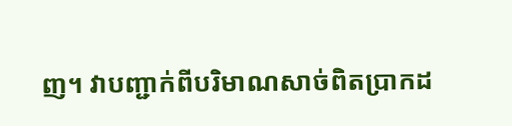ញ។ វាបញ្ជាក់ពីបរិមាណសាច់ពិតប្រាកដ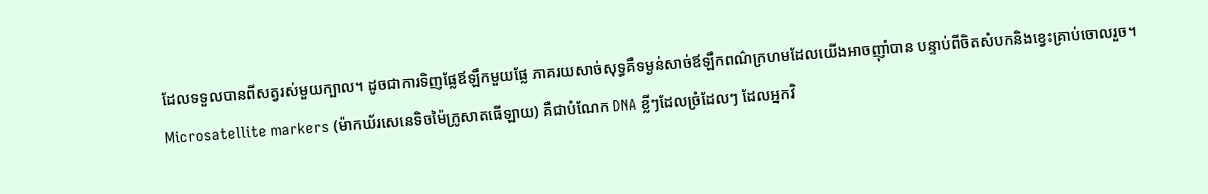ដែលទទួលបានពីសត្វរស់មួយក្បាល។ ដូចជាការទិញផ្លែឪឡឹកមួយផ្លែ ភាគរយសាច់សុទ្ធគឺទម្ងន់សាច់ឪឡឹកពណ៌ក្រហមដែលយើងអាចញ៉ាំបាន បន្ទាប់ពីចិតសំបកនិងខ្វេះគ្រាប់ចោលរួច។
Microsatellite markers (ម៉ាកឃ័រសេនេទិចម៉ៃក្រូសាតធើឡាយ) គឺជាបំណែក DNA ខ្លីៗដែលច្រំដែលៗ ដែលអ្នកវិ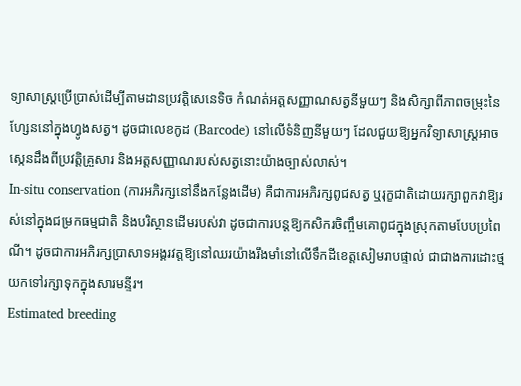ទ្យាសាស្ត្រប្រើប្រាស់ដើម្បីតាមដានប្រវត្តិសេនេទិច កំណត់អត្តសញ្ញាណសត្វនីមួយៗ និងសិក្សាពីភាពចម្រុះនៃហ្សែននៅក្នុងហ្វូងសត្វ។ ដូចជាលេខកូដ (Barcode) នៅលើទំនិញនីមួយៗ ដែលជួយឱ្យអ្នកវិទ្យាសាស្ត្រអាចស្កេនដឹងពីប្រវត្តិគ្រួសារ និងអត្តសញ្ញាណរបស់សត្វនោះយ៉ាងច្បាស់លាស់។
In-situ conservation (ការអភិរក្សនៅនឹងកន្លែងដើម) គឺជាការអភិរក្សពូជសត្វ ឬរុក្ខជាតិដោយរក្សាពួកវាឱ្យរស់នៅក្នុងជម្រកធម្មជាតិ និងបរិស្ថានដើមរបស់វា ដូចជាការបន្តឱ្យកសិករចិញ្ចឹមគោពូជក្នុងស្រុកតាមបែបប្រពៃណី។ ដូចជាការអភិរក្សប្រាសាទអង្គរវត្តឱ្យនៅឈរយ៉ាងរឹងមាំនៅលើទឹកដីខេត្តសៀមរាបផ្ទាល់ ជាជាងការដោះថ្មយកទៅរក្សាទុកក្នុងសារមន្ទីរ។
Estimated breeding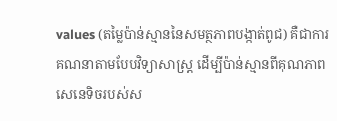values (តម្លៃប៉ាន់ស្មាននៃសមត្ថភាពបង្កាត់ពូជ) គឺជាការគណនាតាមបែបវិទ្យាសាស្ត្រ ដើម្បីប៉ាន់ស្មានពីគុណភាពសេនេទិចរបស់ស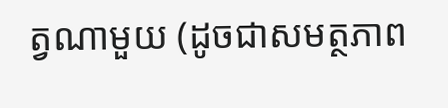ត្វណាមួយ (ដូចជាសមត្ថភាព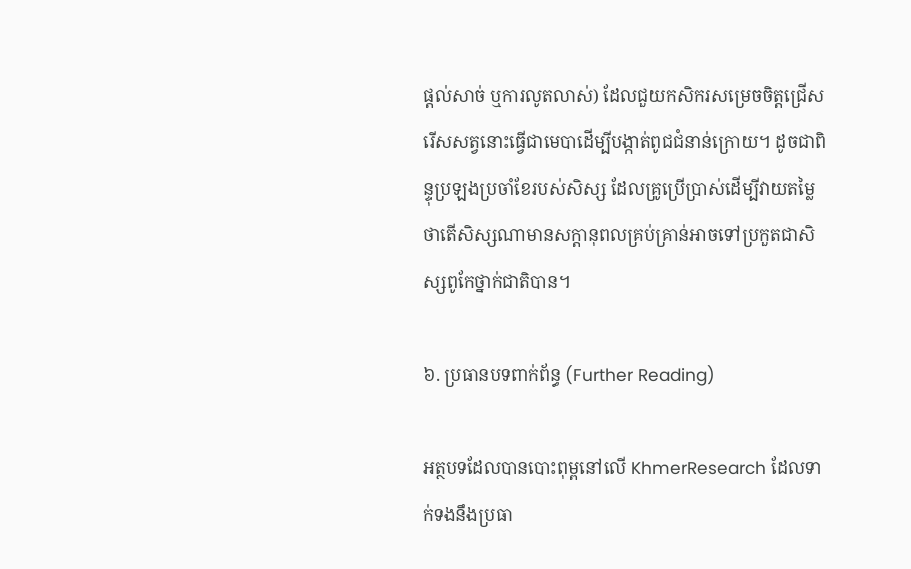ផ្តល់សាច់ ឬការលូតលាស់) ដែលជួយកសិករសម្រេចចិត្តជ្រើសរើសសត្វនោះធ្វើជាមេបាដើម្បីបង្កាត់ពូជជំនាន់ក្រោយ។ ដូចជាពិន្ទុប្រឡងប្រចាំខែរបស់សិស្ស ដែលគ្រូប្រើប្រាស់ដើម្បីវាយតម្លៃថាតើសិស្សណាមានសក្តានុពលគ្រប់គ្រាន់អាចទៅប្រកួតជាសិស្សពូកែថ្នាក់ជាតិបាន។

៦. ប្រធានបទពាក់ព័ន្ធ (Further Reading)

អត្ថបទដែលបានបោះពុម្ពនៅលើ KhmerResearch ដែលទាក់ទងនឹងប្រធា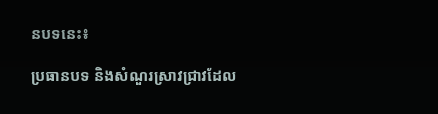នបទនេះ៖

ប្រធានបទ និងសំណួរស្រាវជ្រាវដែល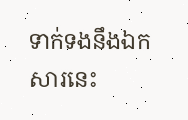ទាក់ទងនឹងឯកសារនេះ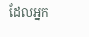ដែលអ្នក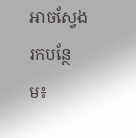អាចស្វែងរកបន្ថែម៖